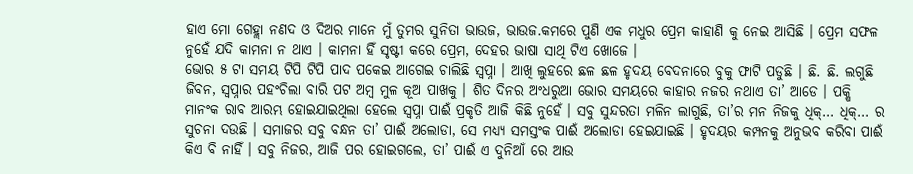ହାଏ ମୋ ଗେହ୍ଲା ନଣଦ ଓ ଦିଅର ମାନେ ମୁଁ ତୁମର ସୁନିତା ଭାଉଜ, ଭାଉଜ.କମରେ ପୁଣି ଏକ ମଧୁର ପ୍ରେମ କାହାଣି କୁ ନେଇ ଆସିଛି । ପ୍ରେମ ସଫଳ ନୁହେଁ ଯଦି କାମନା ନ ଥାଏ । କାମନା ହିଁ ସୃଷ୍ଟୀ କରେ ପ୍ରେମ, ଦେହର ଭାଷା ସାଥି ଟିଏ ଖୋଜେ ।
ଭୋର ୫ ଟା ସମୟ ଟିପି ଟିପି ପାଦ ପକେଇ ଆଗେଇ ଚାଲିଛି ସ୍ୱପ୍ନା । ଆଖି ଲୁହରେ ଛଳ ଛଳ ହୃଦୟ ବେଦନାରେ ବୁକୁ ଫାଟି ପଡୁଛି । ଛି. ଛି. ଲଗୁଛି ଜିବନ, ସ୍ୱପ୍ନାର ପହଂଚିଲା ବାରି ପଟ ଅମ୍ବ ମୁଳ କୂଅ ପାଖକୁ । ଶିତ ଦିନର ଅଂଧରୁଆ ଭୋର ସମୟରେ କାହାର ନଜର ନଥାଏ ତା’ ଆଡେ । ପକ୍ଷି ମାନଂକ ରାବ ଆରମ୍ଭ ହୋଇଯାଇଥିଲା ହେଲେ ସ୍ୱପ୍ନା ପାଈଁ ପ୍ରକୃତି ଆଜି କିଛି ନୁହେଁ । ସବୁ ସୁନ୍ଦରତା ମଳିନ ଲାଗୁଛି, ତା’ର ମନ ନିଜକୁ ଧିକ୍… ଧିକ୍… ର ସୁଚନା ଦଉଛି । ସମାଜର ସବୁ ବନ୍ଧନ ତା’ ପାଈଁ ଅଲୋଡା, ସେ ମଧ୍ୟ୍ୟ ସମସ୍ତଂକ ପାଈଁ ଅଲୋଡା ହେଇଯାଇଛି । ହୃଦୟର କମ୍ପନକୁ ଅନୁଭବ କରିବା ପାଈଁ କିଏ ବି ନାହିଁ । ସବୁ ନିଜର, ଆଜି ପର ହୋଇଗଲେ, ତା’ ପାଈଁ ଏ ଦୁନିଆଁ ରେ ଆଉ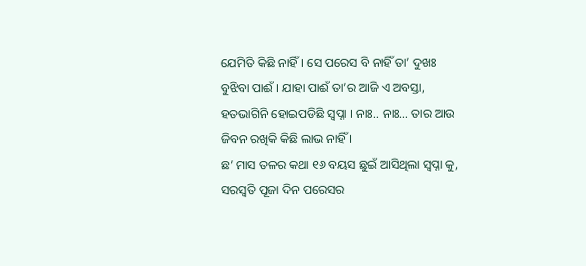ଯେମିତି କିଛି ନାହିଁ । ସେ ପରେସ ବି ନାହିଁ ତା’ ଦୁଖଃ ବୁଝିବା ପାଈଁ । ଯାହା ପାଈଁ ତା’ର ଆଜି ଏ ଅବସ୍ତା, ହତଭାଗିନି ହୋଇପଡିଛି ସ୍ୱପ୍ନା । ନାଃ.. ନାଃ… ତାର ଆଉ ଜିବନ ରଖିକି କିଛି ଲାଭ ନାହିଁ ।
ଛ’ ମାସ ତଳର କଥା ୧୬ ବୟସ ଛୁଇଁ ଆସିଥିଲା ସ୍ୱପ୍ନା କୁ, ସରସ୍ୱତି ପୂଜା ଦିନ ପରେସର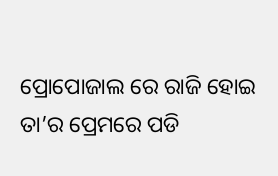ପ୍ରୋପୋଜାଲ ରେ ରାଜି ହୋଇ ତା’ର ପ୍ରେମରେ ପଡି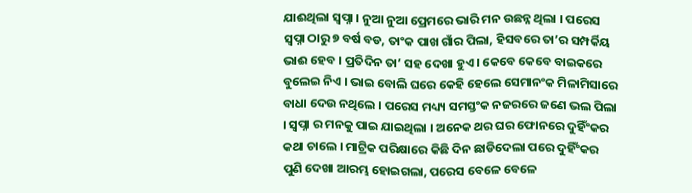ଯାଈଥିଲା ସ୍ୱପ୍ନା । ନୁଆ ନୁଆ ପ୍ରେମରେ ଭାରି ମନ ଉଛନ୍ନ ଥିଲା । ପରେସ ସ୍ୱପ୍ନା ଠାରୁ ୭ ବର୍ଷ ବଡ, ତାଂକ ପାଖ ଗାଁର ପିଲା, ହିସବରେ ତା’ର ସମ୍ପର୍କିୟ ଭାଈ ହେବ । ପ୍ରତିଦିନ ତା’ ସହ ଦେଖା ହୁଏ । କେବେ କେବେ ବାଇକରେ ବୁଲେଇ ନିଏ । ଭାଇ ବୋଲି ଘରେ କେହି ହେଲେ ସେମାନଂକ ମିଳାମିସାରେ ବାଧା ଦେଉ ନଥିଲେ । ପରେସ ମଧ୍ୟ୍ୟ ସମସ୍ତଂକ ନଜରରେ ଜଣେ ଭଲ ପିଲା । ସ୍ୱପ୍ନା ର ମନକୁ ପାଇ ଯାଇଥିଲା । ଅନେକ ଥର ଘର ଫୋନରେ ଦୁହିଁଂକର କଥା ଚାଲେ । ମାଟ୍ରିକ ପରିକ୍ଷାରେ କିଛି ଦିନ ଛାଡିଦେଲା ପରେ ଦୁହିଁଂକର ପୁଣି ଦେଖା ଆରମ୍ଭ ହୋଇଗଲା, ପରେସ ବେଳେ ବେଳେ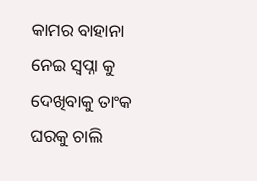କାମର ବାହାନା ନେଇ ସ୍ୱପ୍ନା କୁ ଦେଖିବାକୁ ତାଂକ ଘରକୁ ଚାଲି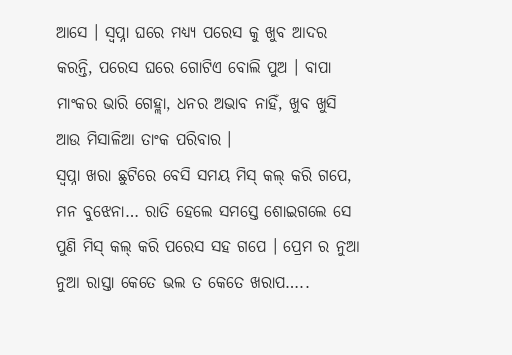ଆସେ । ସ୍ୱପ୍ନା ଘରେ ମଧ୍ୟ୍ୟ ପରେସ କୁ ଖୁବ ଆଦର କରନ୍ତି, ପରେସ ଘରେ ଗୋଟିଏ ବୋଲି ପୁଅ । ବାପା ମାଂକର ଭାରି ଗେହ୍ଲା, ଧନର ଅଭାବ ନାହିଁ, ଖୁବ ଖୁସି ଆଉ ମିସାଳିଆ ତାଂକ ପରିବାର ।
ସ୍ୱପ୍ନା ଖରା ଛୁଟିରେ ବେସି ସମୟ ମିସ୍ କଲ୍ କରି ଗପେ, ମନ ବୁଝେନା… ରାତି ହେଲେ ସମସ୍ତେ ଶୋଇଗଲେ ସେ ପୁଣି ମିସ୍ କଲ୍ କରି ପରେସ ସହ ଗପେ । ପ୍ରେମ ର ନୁଆ ନୁଆ ରାସ୍ତା କେତେ ଭଲ ତ କେତେ ଖରାପ…..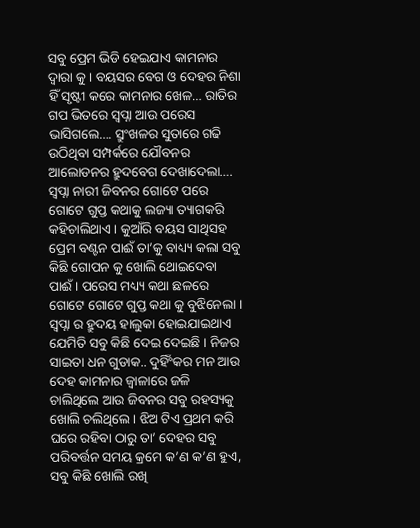ସବୁ ପ୍ରେମ ଭିଡି ହେଇଯାଏ କାମନାର ଦ୍ୱାରା କୁ । ବୟସର ବେଗ ଓ ଦେହର ନିଶା ହିଁ ସୃଷ୍ଟୀ କରେ କାମନାର ଖେଳ… ରାତିର ଗପ ଭିତରେ ସ୍ୱପ୍ନା ଆଉ ପରେସ ଭାସିଗଲେ…. ସ୍ରୁଂଖଳର ସୁତାରେ ଗଢି ଉଠିଥିବା ସମ୍ପର୍କରେ ଯୌବନର ଆଲୋଡନର ହ୍ରୁଦବେଗ ଦେଖାଦେଲା…. ସ୍ୱପ୍ନା ନାରୀ ଜିବନର ଗୋଟେ ପରେ ଗୋଟେ ଗୁପ୍ତ କଥାକୁ ଲଜ୍ୟା ତ୍ୟାଗକରି କହିଚାଲିଥାଏ । କୁଆଁରି ବୟସ ସାଥିସହ ପ୍ରେମ ବଣ୍ଟନ ପାଈଁ ତା’କୁ ବାଧ୍ୟ୍ୟ କଲା ସବୁ କିଛି ଗୋପନ କୁ ଖୋଲି ଥୋଇଦେବା ପାଈଁ । ପରେସ ମଧ୍ୟ୍ୟ କଥା ଛଳରେ ଗୋଟେ ଗୋଟେ ଗୁପ୍ତ କଥା କୁ ବୁଝିନେଲା । ସ୍ୱପ୍ନା ର ହ୍ରୁଦୟ ହାଲୁକା ହୋଇଯାଇଥାଏ ଯେମିତି ସବୁ କିଛି ଦେଇ ଦେଇଛି । ନିଜର ସାଇତା ଧନ ଗୁଡାକ.. ଦୁହିଁଂକର ମନ ଆଉ ଦେହ କାମନାର ଜ୍ୱାଳାରେ ଜଳି ଚାଲିଥିଲେ ଆଉ ଜିବନର ସବୁ ରହସ୍ୟକୁ ଖୋଲି ଚଲିଥିଲେ । ଝିଅ ଟିଏ ପ୍ରଥମ କରି ଘରେ ରହିବା ଠାରୁ ତା’ ଦେହର ସବୁ ପରିବର୍ତ୍ତନ ସମୟ କ୍ରମେ କ’ଣ କ’ଣ ହୁଏ, ସବୁ କିଛି ଖୋଲି ରଖି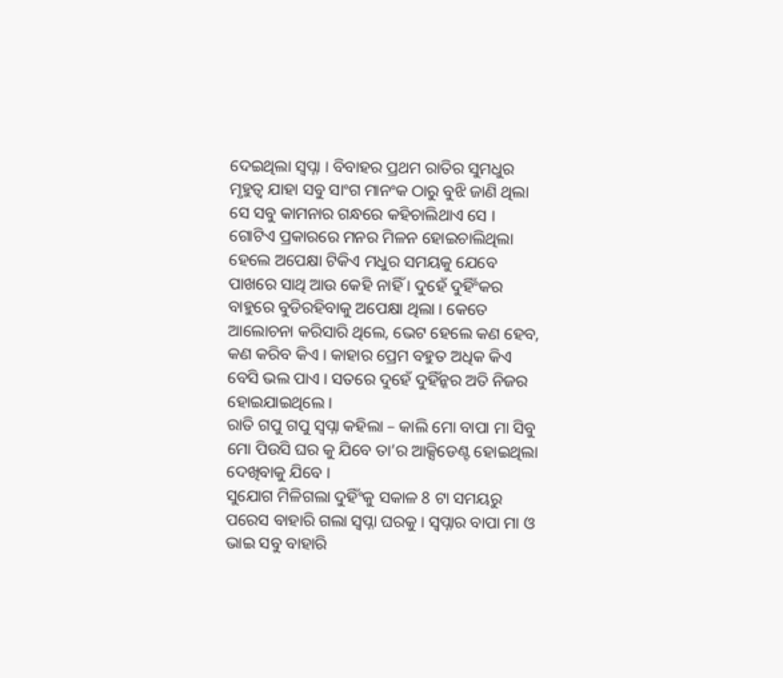ଦେଇଥିଲା ସ୍ୱପ୍ନା । ବିବାହର ପ୍ରଥମ ରାତିର ସୁମଧୁର ମୃହୁତ୍ୱ ଯାହା ସବୁ ସାଂଗ ମାନଂକ ଠାରୁ ବୁଝି ଜାଣି ଥିଲା ସେ ସବୁ କାମନାର ଗନ୍ଧରେ କହିଚାଲିଥାଏ ସେ ।
ଗୋଟିଏ ପ୍ରକାରରେ ମନର ମିଳନ ହୋଇଚାଲିଥିଲା ହେଲେ ଅପେକ୍ଷା ଟିକିଏ ମଧୁର ସମୟକୁ ଯେବେ ପାଖରେ ସାଥି ଆଉ କେହି ନାହିଁ । ଦୁହେଁ ଦୁହିଁଂକର ବାହୁରେ ବୁଡିରହିବାକୁ ଅପେକ୍ଷା ଥିଲା । କେତେ ଆଲୋଚନା କରିସାରି ଥିଲେ, ଭେଟ ହେଲେ କଣ ହେବ, କଣ କରିବ କିଏ । କାହାର ପ୍ରେମ ବହୁତ ଅଧିକ କିଏ ବେସି ଭଲ ପାଏ । ସତରେ ଦୁହେଁ ଦୁହିଁନ୍କର ଅତି ନିଜର ହୋଇଯାଇଥିଲେ ।
ରାତି ଗପୁ ଗପୁ ସ୍ୱପ୍ନା କହିଲା – କାଲି ମୋ ବାପା ମା ସିବୁ ମୋ ପିଉସି ଘର କୁ ଯିବେ ତା’ର ଆକ୍ସିଡେଣ୍ଟ ହୋଇଥିଲା ଦେଖିବାକୁ ଯିବେ ।
ସୁଯୋଗ ମିଳିଗଲା ଦୁହିଁଂକୁ ସକାଳ 8 ଟା ସମୟରୁ ପରେସ ବାହାରି ଗଲା ସ୍ୱପ୍ନା ଘରକୁ । ସ୍ୱପ୍ନାର ବାପା ମା ଓ ଭାଇ ସବୁ ବାହାରି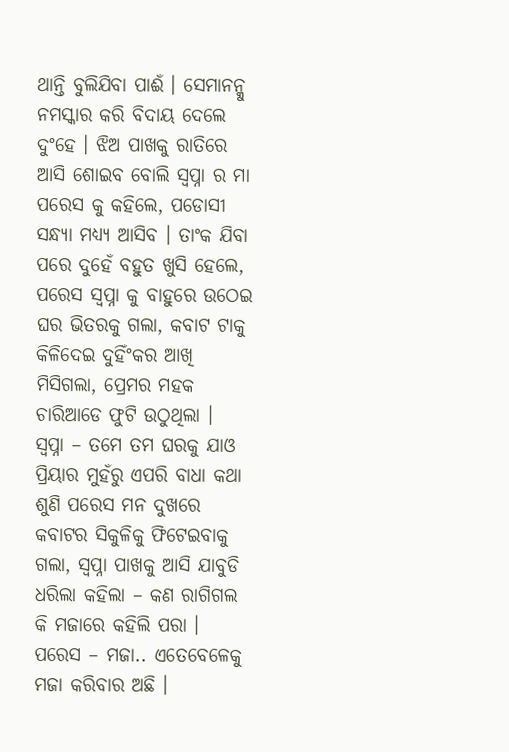ଥାନ୍ତି ବୁଲିଯିବା ପାଈଁ । ସେମାନନ୍କୁ ନମସ୍କାର କରି ବିଦାୟ ଦେଲେ ଦୁଂହେ । ଝିଅ ପାଖକୁ ରାତିରେ ଆସି ଶୋଇବ ବୋଲି ସ୍ୱପ୍ନା ର ମା ପରେସ କୁ କହିଲେ, ପଡୋସୀ ସନ୍ଧ୍ୟା ମଧ୍ୟ୍ୟ ଆସିବ । ତାଂକ ଯିବା ପରେ ଦୁହେଁ ବହୁତ ଖୁସି ହେଲେ, ପରେସ ସ୍ୱପ୍ନା କୁ ବାହୁରେ ଉଠେଇ ଘର ଭିତରକୁ ଗଲା, କବାଟ ଟାକୁ କିଳିଦେଇ ଦୁହିଁଂକର ଆଖି ମିସିଗଲା, ପ୍ରେମର ମହକ ଚାରିଆଡେ ଫୁଟି ଉଠୁଥିଲା ।
ସ୍ୱପ୍ନା – ତମେ ତମ ଘରକୁ ଯାଓ
ପ୍ରିୟାର ମୁହଁରୁ ଏପରି ବାଧା କଥା ଶୁଣି ପରେସ ମନ ଦୁଖରେ କବାଟର ସିକୁଳିକୁ ଫିଟେଇବାକୁ ଗଲା, ସ୍ୱପ୍ନା ପାଖକୁ ଆସି ଯାବୁଡି ଧରିଲା କହିଲା – କଣ ରାଗିଗଲ କି ମଜାରେ କହିଲି ପରା ।
ପରେସ – ମଜା.. ଏତେବେଳେକୁ ମଜା କରିବାର ଅଛି ।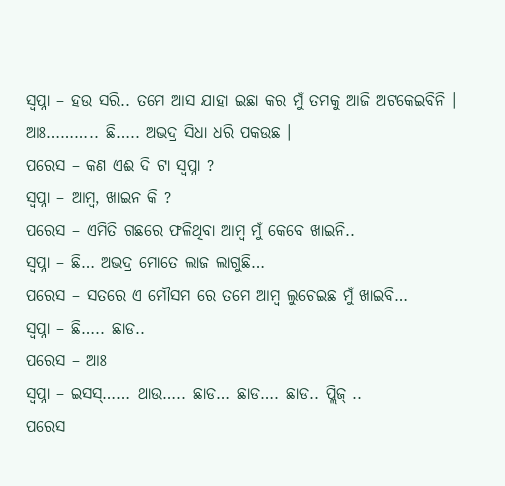ସ୍ୱପ୍ନା – ହଉ ସରି.. ତମେ ଆସ ଯାହା ଇଛା କର ମୁଁ ତମକୁ ଆଜି ଅଟକେଇବିନି । ଆଃ……….. ଛି….. ଅଭଦ୍ର ସିଧା ଧରି ପକଉଛ ।
ପରେସ – କଣ ଏଈ ଦି ଟା ସ୍ୱପ୍ନା ?
ସ୍ୱପ୍ନା – ଆମ୍ବ, ଖାଇନ କି ?
ପରେସ – ଏମିତି ଗଛରେ ଫଳିଥିବା ଆମ୍ବ ମୁଁ କେବେ ଖାଇନି..
ସ୍ୱପ୍ନା – ଛି… ଅଭଦ୍ର ମୋତେ ଲାଜ ଲାଗୁଛି…
ପରେସ – ସତରେ ଏ ମୌସମ ରେ ତମେ ଆମ୍ବ ଲୁଚେଇଛ ମୁଁ ଖାଇବି…
ସ୍ୱପ୍ନା – ଛି….. ଛାଡ..
ପରେସ – ଆଃ
ସ୍ୱପ୍ନା – ଇସସ୍…… ଥାଉ….. ଛାଡ… ଛାଡ…. ଛାଡ.. ପ୍ଲିଜ୍ ..
ପରେସ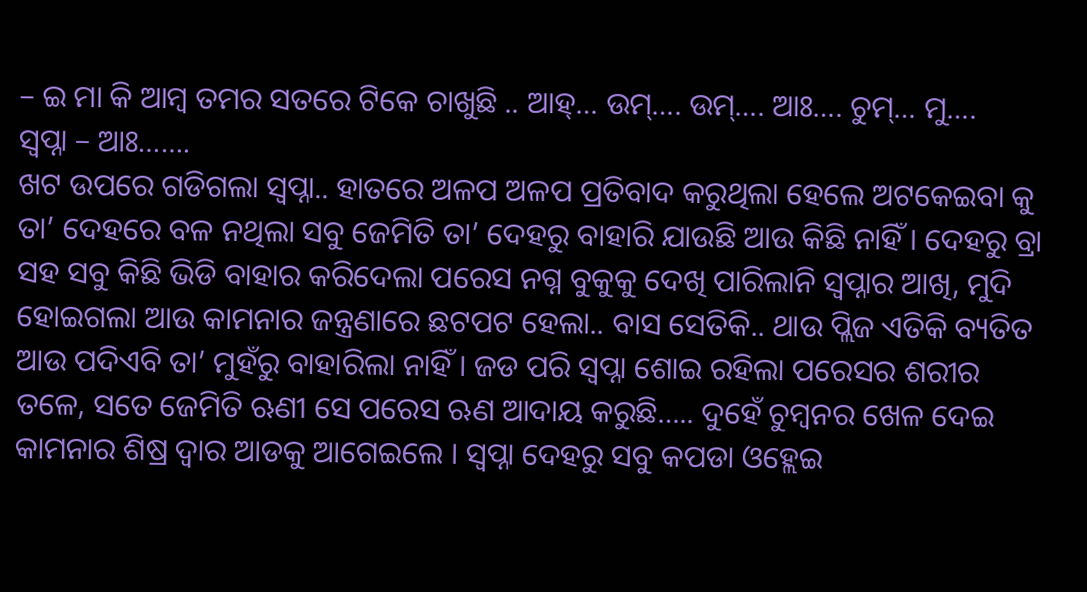– ଇ ମା କି ଆମ୍ବ ତମର ସତରେ ଟିକେ ଚାଖୁଛି .. ଆହ୍… ଉମ୍…. ଉମ୍…. ଆଃ…. ଚୁମ୍… ମୁ….
ସ୍ୱପ୍ନା – ଆଃ…….
ଖଟ ଉପରେ ଗଡିଗଲା ସ୍ୱପ୍ନା.. ହାତରେ ଅଳପ ଅଳପ ପ୍ରତିବାଦ କରୁଥିଲା ହେଲେ ଅଟକେଇବା କୁ ତା’ ଦେହରେ ବଳ ନଥିଲା ସବୁ ଜେମିତି ତା’ ଦେହରୁ ବାହାରି ଯାଉଛି ଆଉ କିଛି ନାହିଁ । ଦେହରୁ ବ୍ରା ସହ ସବୁ କିଛି ଭିଡି ବାହାର କରିଦେଲା ପରେସ ନଗ୍ନ ବୁକୁକୁ ଦେଖି ପାରିଲାନି ସ୍ୱପ୍ନାର ଆଖି, ମୁଦି ହୋଇଗଲା ଆଉ କାମନାର ଜନ୍ତ୍ରଣାରେ ଛଟପଟ ହେଲା.. ବାସ ସେତିକି.. ଥାଉ ପ୍ଲିଜ ଏତିକି ବ୍ୟତିତ ଆଉ ପଦିଏବି ତା’ ମୁହଁରୁ ବାହାରିଲା ନାହିଁ । ଜଡ ପରି ସ୍ୱପ୍ନା ଶୋଇ ରହିଲା ପରେସର ଶରୀର ତଳେ, ସତେ ଜେମିତି ଋଣୀ ସେ ପରେସ ଋଣ ଆଦାୟ କରୁଛି….. ଦୁହେଁ ଚୁମ୍ବନର ଖେଳ ଦେଇ କାମନାର ଶିଷ୍ର ଦ୍ୱାର ଆଡକୁ ଆଗେଇଲେ । ସ୍ୱପ୍ନା ଦେହରୁ ସବୁ କପଡା ଓହ୍ଲେଇ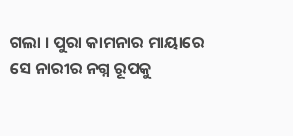ଗଲା । ପୁରା କାମନାର ମାୟାରେ ସେ ନାରୀର ନଗ୍ନ ରୂପକୁ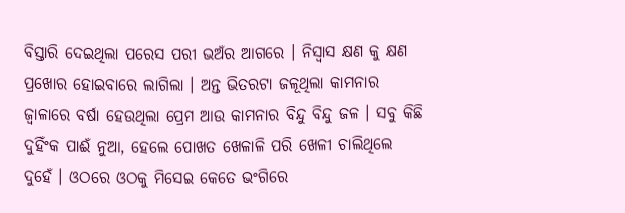ବିସ୍ତାରି ଦେଇଥିଲା ପରେସ ପରୀ ଭଅଁର ଆଗରେ । ନିସ୍ୱାସ କ୍ଷଣ କୁ କ୍ଷଣ ପ୍ରଖୋର ହୋଇବାରେ ଲାଗିଲା । ଅନ୍ତ ଭିତରଟା ଜଳୂଥିଲା କାମନାର ଜ୍ୱାଳାରେ ବର୍ଷା ହେଉଥିଲା ପ୍ରେମ ଆଉ କାମନାର ବିନ୍ଦୁ ବିନ୍ଦୁ ଜଳ । ସବୁ କିଛି ଦୁହିଁଂକ ପାଈଁ ନୁଆ, ହେଲେ ପୋଖତ ଖେଳାଳି ପରି ଖେଳୀ ଚାଲିଥିଲେ ଦୁହେଁ । ଓଠରେ ଓଠକୁ ମିସେଇ କେତେ ଭଂଗିରେ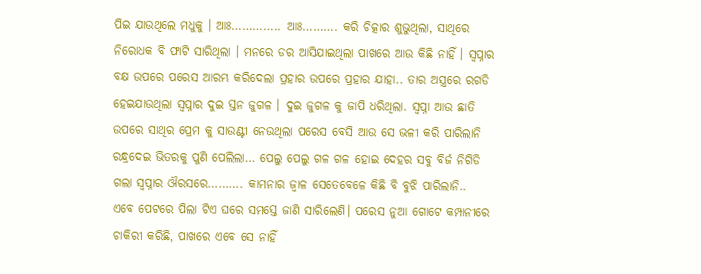ପିଇ ଯାଉଥିଲେ ମଧୁକୁ । ଆଃ………….. ଆଃ………. କରି ଚିତ୍କାର ଶୁଭୁଥିଲା, ସାଥିରେ ନିରୋଧକ ବି ଫାଟି ସାରିଥିଲା । ମନରେ ଡର ଆସିଯାଇଥିଲା ପାଖରେ ଆଉ କିଛି ନାହିଁ । ସ୍ୱପ୍ନାର ବକ୍ଷ ଉପରେ ପରେସ ଆରମ୍ଭ କରିଦେଲା ପ୍ରହାର ଉପରେ ପ୍ରହାର ଯାହା.. ତାର ଅସ୍ତ୍ରରେ ରଗଡି ହେଇଯାଉଥିଲା ସ୍ୱପ୍ନାର ଦୁଇ ସ୍ତନ ଜୁଗଳ । ଦୁଇ ଜୁଗଳ କୁ ଜାପି ଧରିଥିଲା. ସ୍ୱପ୍ନା ଆଉ ଛାତି ଉପରେ ସାଥିର ପ୍ରେମ କୁ ସାଉଣ୍ଟୀ ନେଉଥିଲା ପରେସ ବେସି ଆଉ ସେ ଭଳୀ କରି ପାରିଲାନି ରନ୍ଧ୍ରଦେଇ ଭିତରକୁ ପୁଣି ପେଲିଲା… ପେଲୁ ପେଲୁ ଗଳ ଗଳ ହୋଇ ଦେହର ସବୁ ବିର୍ଜ ନିଗିଡି ଗଲା ସ୍ୱପ୍ନାର ଔରସରେ………. କାମନାର ଜ୍ୱାଳ ସେତେବେଳେ କିଛି ବି ବୁଝି ପାରିଲାନି..
ଏବେ ପେଟରେ ପିଲା ଟିଏ ଘରେ ସମସ୍ତେ ଜାଣି ସାରିଲେଣି। ପରେସ ନୁଆ ଗୋଟେ କମ୍ପାନୀରେ ଚାକିରୀ କରିଛି, ପାଖରେ ଏବେ ସେ ନାହିଁ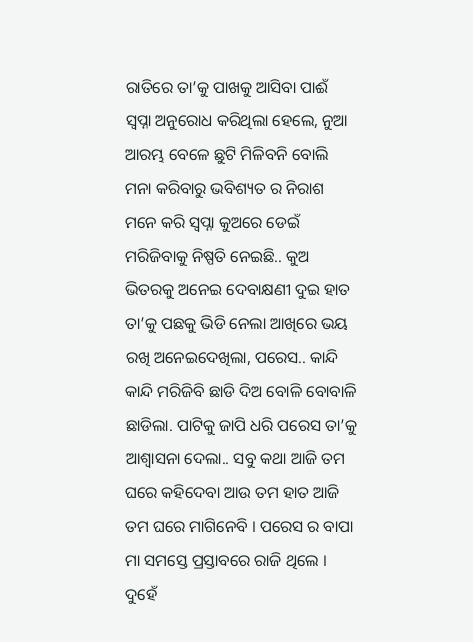ରାତିରେ ତା’କୁ ପାଖକୁ ଆସିବା ପାଈଁ ସ୍ୱପ୍ନା ଅନୁରୋଧ କରିଥିଲା ହେଲେ, ନୁଆ ଆରମ୍ଭ ବେଳେ ଛୁଟି ମିଳିବନି ବୋଲି ମନା କରିବାରୁ ଭବିଶ୍ୟତ ର ନିରାଶ ମନେ କରି ସ୍ୱପ୍ନା କୁଅରେ ଡେଇଁ ମରିଜିବାକୁ ନିଷ୍ପତି ନେଇଛି.. କୁଅ ଭିତରକୁ ଅନେଇ ଦେବାକ୍ଷଣୀ ଦୁଇ ହାତ ତା’କୁ ପଛକୁ ଭିଡି ନେଲା ଆଖିରେ ଭୟ ରଖି ଅନେଇଦେଖିଲା, ପରେସ.. କାନ୍ଦି କାନ୍ଦି ମରିଜିବି ଛାଡି ଦିଅ ବୋଳି ବୋବାଳି ଛାଡିଲା. ପାଟିକୁ ଜାପି ଧରି ପରେସ ତା’କୁ ଆଶ୍ୱାସନା ଦେଲା.. ସବୁ କଥା ଆଜି ତମ ଘରେ କହିଦେବା ଆଉ ତମ ହାତ ଆଜି ତମ ଘରେ ମାଗିନେବି । ପରେସ ର ବାପା ମା ସମସ୍ତେ ପ୍ରସ୍ତାବରେ ରାଜି ଥିଲେ । ଦୁହେଁ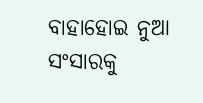ବାହାହୋଇ ନୁଆ ସଂସାରକୁ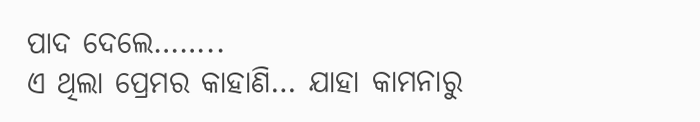ପାଦ ଦେଲେ……..
ଏ ଥିଲା ପ୍ରେମର କାହାଣି… ଯାହା କାମନାରୁ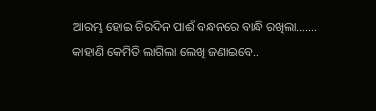ଆରମ୍ଭ ହୋଇ ଚିରଦିନ ପାଈଁ ବନ୍ଧନରେ ବାନ୍ଧି ରଖିଲା…….
କାହାଣି କେମିତି ଲାଗିଲା ଲେଖି ଜଣାଇବେ..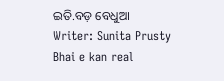ଇତି.ବଡ଼ ବେଧୁଆ
Writer: Sunita Prusty
Bhai e kan real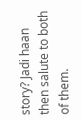story? Jadi haan then salute to both of them.